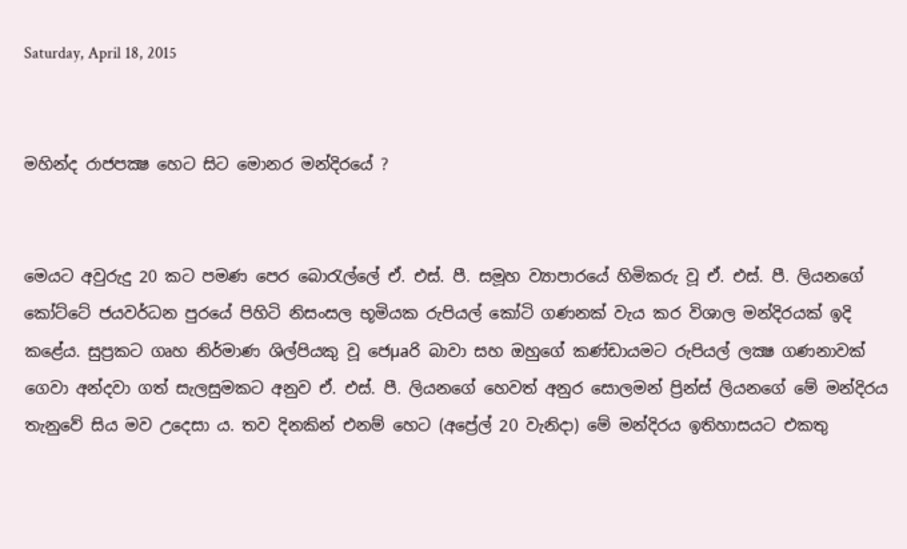Saturday, April 18, 2015


මහින්ද රාජපක්‍ෂ හෙට සිට මොනර මන්දිරයේ ?


මෙයට අවුරුදු 20 කට පමණ පෙර බොරැල්ලේ ඒ. එස්‌. පී. සමූහ ව්‍යාපාරයේ හිමිකරු වූ ඒ. එස්‌. පී. ලියනගේ කෝට්‌ටේ ජයවර්ධන පුරයේ පිහිටි නිසංසල භූමියක රුපියල් කෝටි ගණනක්‌ වැය කර විශාල මන්දිරයක්‌ ඉදි කළේය. සුප්‍රකට ගෘහ නිර්මාණ ශිල්පියකු වූ ජෙµaරි බාවා සහ ඔහුගේ කණ්‌ඩායමට රුපියල් ලක්‍ෂ ගණනාවක්‌ ගෙවා අන්දවා ගත් සැලසුමකට අනුව ඒ. එස්‌. පී. ලියනගේ හෙවත් අනුර සොලමන් ප්‍රින්ස්‌ ලියනගේ මේ මන්දිරය තැනුවේ සිය මව උදෙසා ය. තව දිනකින් එනම් හෙට (අප්‍රේල් 20 වැනිදා) මේ මන්දිරය ඉතිහාසයට එකතු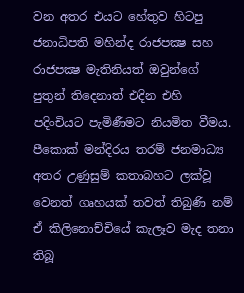වන අතර එයට හේතුව හිටපු ජනාධිපති මහින්ද රාජපක්‍ෂ සහ රාජපක්‍ෂ මැතිනියත් ඔවුන්ගේ පුතුන් තිදෙනාත් එදින එහි පදිංචියට පැමිණීමට නියමිත වීමය. පීකොක්‌ මන්දිරය තරම් ජනමාධ්‍ය අතර උණුසුම් කතාබහට ලක්‌වූ වෙනත් ගෘහයක්‌ තවත් තිබුණි නම් ඒ කිලිනොච්චියේ කැලෑව මැද තනා තිබූ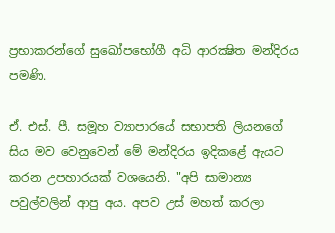ප්‍රභාකරන්ගේ සුඛෝපභෝගී අධි ආරක්‍ෂිත මන්දිරය පමණි.

ඒ. එස්‌. පී. සමූහ ව්‍යාපාරයේ සභාපති ලියනගේ සිය මව වෙනුවෙන් මේ මන්දිරය ඉදිකළේ ඇයට කරන උපහාරයක්‌ වශයෙනි. "අපි සාමාන්‍ය පවුල්වලින් ආපු අය. අපව උස්‌ මහත් කරලා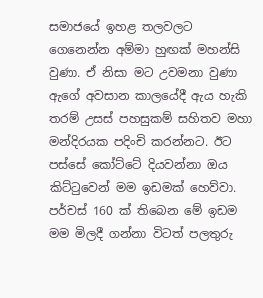සමාජයේ ඉහළ තලවලට ගෙනෙන්න අම්මා හුඟක්‌ මහන්සි වුණා. ඒ නිසා මට උවමනා වුණා ඇගේ අවසාන කාලයේදී ඇය හැකි තරම් උසස්‌ පහසුකම් සහිතව මහා මන්දිරයක පදිංචි කරන්නට. ඊට පස්‌සේ කෝට්‌ටේ දියවන්නා ඔය කිට්‌ටුවෙන් මම ඉඩමක්‌ හෙව්වා. පර්චස්‌ 160 ක්‌ තිබෙන මේ ඉඩම මම මිලදී ගන්නා විටත් පලතුරු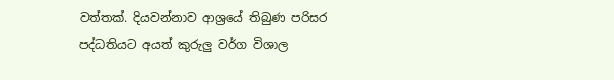වත්තක්‌. දියවන්නාව ආශ්‍රයේ තිබුණ පරිසර පද්ධතියට අයත් කුරුලු වර්ග විශාල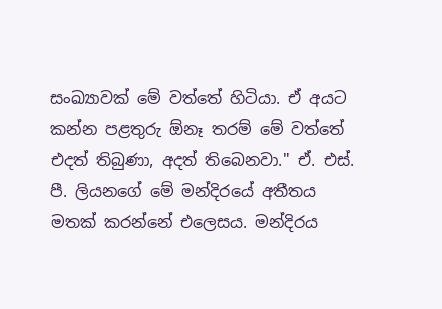සංඛ්‍යාවක්‌ මේ වත්තේ හිටියා. ඒ අයට කන්න පළතුරු ඕනෑ තරම් මේ වත්තේ එදත් තිබුණා, අදත් තිබෙනවා." ඒ. එස්‌. පී. ලියනගේ මේ මන්දිරයේ අතීතය මතක්‌ කරන්නේ එලෙසය. මන්දිරය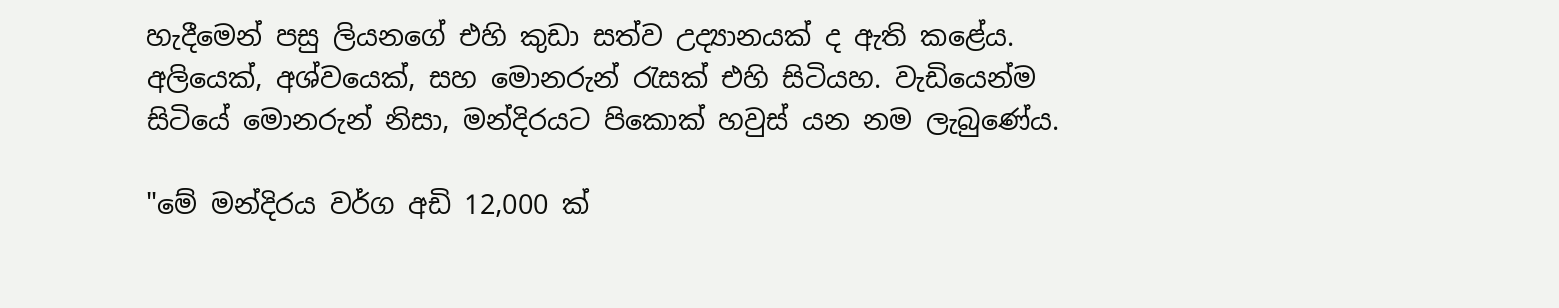හැදීමෙන් පසු ලියනගේ එහි කුඩා සත්ව උද්‍යානයක්‌ ද ඇති කළේය. අලියෙක්‌, අශ්වයෙක්‌, සහ මොනරුන් රැසක්‌ එහි සිටියහ. වැඩියෙන්ම සිටියේ මොනරුන් නිසා, මන්දිරයට පිකොක්‌ හවුස්‌ යන නම ලැබුණේය.

"මේ මන්දිරය වර්ග අඩි 12,000 ක්‌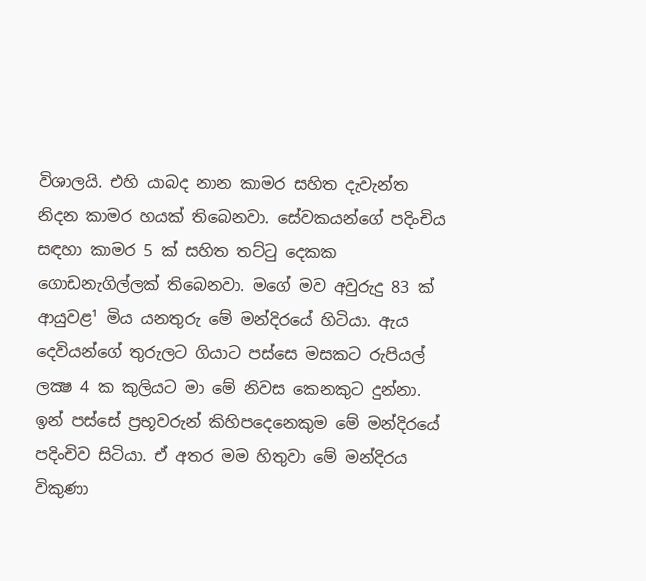විශාලයි. එහි යාබද නාන කාමර සහිත දැවැන්ත නිදන කාමර හයක්‌ තිබෙනවා. සේවකයන්ගේ පදිංචිය සඳහා කාමර 5 ක්‌ සහිත තට්‌ටු දෙකක ගොඩනැගිල්ලක්‌ තිබෙනවා. මගේ මව අවුරුදු 83 ක්‌ ආයුවළ¹ මිය යනතුරු මේ මන්දිරයේ හිටියා. ඇය දෙවියන්ගේ තුරුලට ගියාට පස්‌සෙ මසකට රුපියල් ලක්‍ෂ 4 ක කුලියට මා මේ නිවස කෙනකුට දුන්නා. ඉන් පස්‌සේ ප්‍රභූවරුන් කිහිපදෙනෙකුම මේ මන්දිරයේ පදිංචිව සිටියා. ඒ අතර මම හිතුවා මේ මන්දිරය විකුණා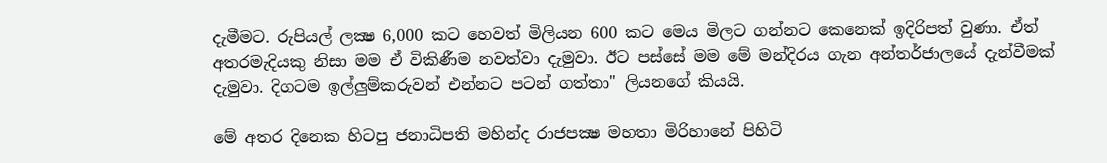දැමීමට. රුපියල් ලක්‍ෂ 6,000 කට හෙවත් මිලියන 600 කට මෙය මිලට ගන්නට කෙනෙක්‌ ඉදිරිපත් වුණා. ඒත් අතරමැදියකු නිසා මම ඒ විකිණීම නවත්වා දැමුවා. ඊට පස්‌සේ මම මේ මන්දිරය ගැන අන්තර්ජාලයේ දැන්වීමක්‌ දැමුවා. දිගටම ඉල්ලුම්කරුවන් එන්නට පටන් ගත්තා" ලියනගේ කියයි.

මේ අතර දිනෙක හිටපු ජනාධිපති මහින්ද රාජපක්‍ෂ මහතා මිරිහානේ පිහිටි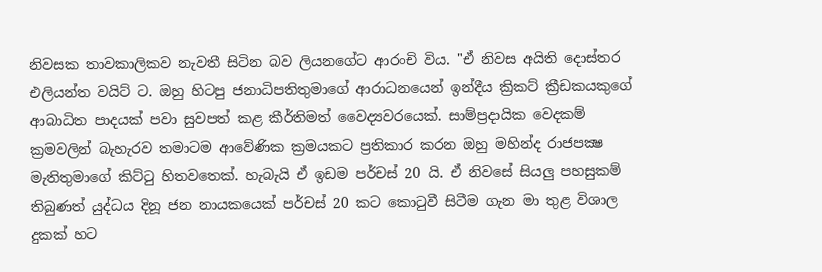නිවසක තාවකාලිකව නැවතී සිටින බව ලියනගේට ආරංචි විය. "ඒ නිවස අයිති දොස්‌තර එලියන්ත වයිට්‌ ට. ඔහු හිටපු ජනාධිපතිතුමාගේ ආරාධනයෙන් ඉන්දීය ක්‍රිකට්‌ ක්‍රීඩකයකුගේ ආබාධිත පාදයක්‌ පවා සුවපත් කළ කීර්තිමත් වෛද්‍යවරයෙක්‌. සාම්ප්‍රදායික වෙදකම් ක්‍රමවලින් බැහැරව තමාටම ආවේණික ක්‍රමයකට ප්‍රතිකාර කරන ඔහු මහින්ද රාජපක්‍ෂ මැතිතුමාගේ කිට්‌ටු හිතවතෙක්‌. හැබැයි ඒ ඉඩම පර්චස්‌ 20 යි. ඒ නිවසේ සියලු පහසුකම් තිබුණත් යුද්ධය දිනූ ජන නායකයෙක්‌ පර්චස්‌ 20 කට කොටුවී සිටීම ගැන මා තුළ විශාල දුකක්‌ හට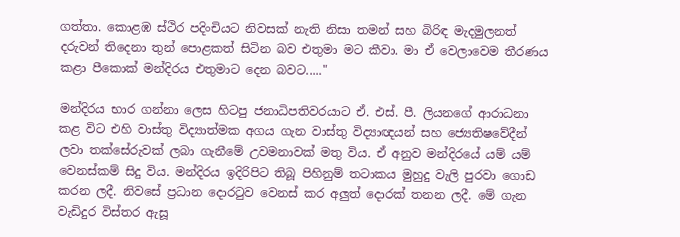ගත්තා. කොළඹ ස්‌ථිර පදිංචියට නිවසක්‌ නැති නිසා තමන් සහ බිරිඳ මැදමුලනත් දරුවන් තිදෙනා තුන් පොළකත් සිටින බව එතුමා මට කීවා. මා ඒ වෙලාවෙම තීරණය කළා පීකොක්‌ මන්දිරය එතුමාට දෙන බවට....."

මන්දිරය භාර ගන්නා ලෙස හිටපු ජනාධිපතිවරයාට ඒ. එස්‌. පී. ලියනගේ ආරාධනා කළ විට එහි වාස්‌තු විද්‍යාත්මක අගය ගැන වාස්‌තු විද්‍යාඥයන් සහ ජ්‍යෙතිෂවේදීන් ලවා තක්‌සේරුවක්‌ ලබා ගැනීමේ උවමනාවක්‌ මතු විය. ඒ අනුව මන්දිරයේ යම් යම් වෙනස්‌කම් සිදු විය. මන්දිරය ඉදිරිපිට තිබූ පිහිනුම් තටාකය මුහුදු වැලි පුරවා ගොඩ කරන ලදී. නිවසේ ප්‍රධාන දොරටුව වෙනස්‌ කර අලුත් දොරක්‌ තනන ලදී. මේ ගැන වැඩිදුර විස්‌තර ඇසූ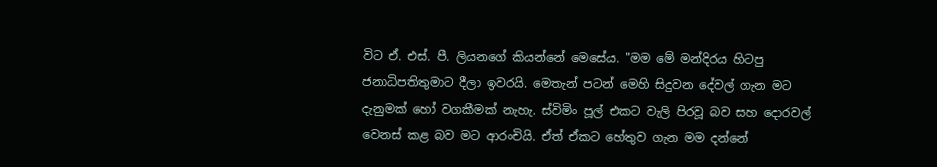විට ඒ. එස්‌. පී. ලියනගේ කියන්නේ මෙසේය. "මම මේ මන්දිරය හිටපු ජනාධිපතිතුමාට දීලා ඉවරයි. මෙතැන් පටන් මෙහි සිදුවන දේවල් ගැන මට දැනුමක්‌ හෝ වගකීමක්‌ නැහැ. ස්‌විමිං පූල් එකට වැලි පිරවූ බව සහ දොරවල් වෙනස්‌ කළ බව මට ආරංචියි. ඒත් ඒකට හේතුව ගැන මම දන්නේ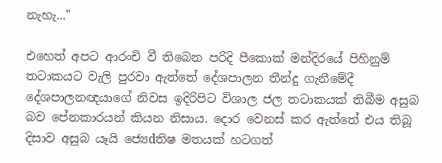නැහැ..."

එහෙත් අපට ආරංචි වී තිබෙන පරිදි පීකොක්‌ මන්දිරයේ පිහිනුම් තටාකයට වැලි පුරවා ඇත්තේ දේශපාලන තීන්දු ගැනීමේදී දේශපාලනඥයාගේ නිවස ඉදිරිපිට විශාල ජල තටාකයක්‌ තිබීම අසුබ බව පේනකාරයන් කියන නිසාය. දොර වෙනස්‌ කර ඇත්තේ එය තිබූ දිසාව අසුබ යෑයි ජ්‍යෙdතිෂ මතයක්‌ හටගත්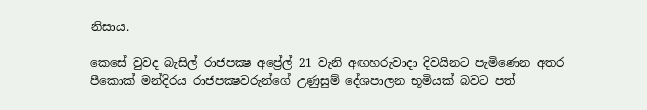නිසාය.

කෙසේ වුවද බැසිල් රාජපක්‍ෂ අප්‍රේල් 21 වැනි අඟහරුවාදා දිවයිනට පැමිණෙන අතර පීකොක්‌ මන්දිරය රාජපක්‍ෂවරුන්ගේ උණුසුම් දේශපාලන භූමියක්‌ බවට පත්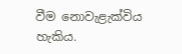වීම නොවැළැක්‌විය හැකිය.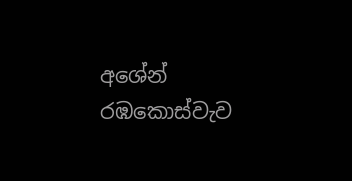අශේන් රඹකොස්‌වැව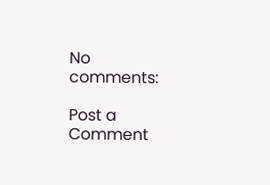No comments:

Post a Comment